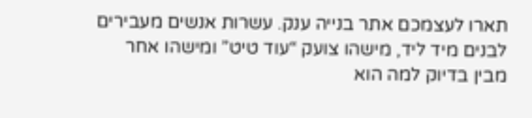תארו לעצמכם אתר בנייה ענק. עשרות אנשים מעבירים לבנים מיד ליד, מישהו צועק “עוד טיט” ומישהו אחר מבין בדיוק למה הוא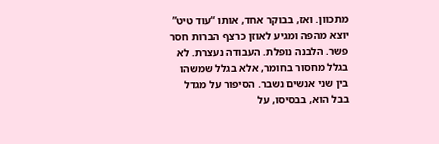מתכוון. ואז, בבוקר אחד, אותו “עוד טיט” יוצא מהפה ומגיע לאוזן כרצף הברות חסר פשר. הלבנה נופלת. העבודה נעצרת. לא בגלל מחסור בחומר, אלא בגלל שמשהו בין שני אנשים נשבר. הסיפור על מגדל בבל הוא, בבסיסו, על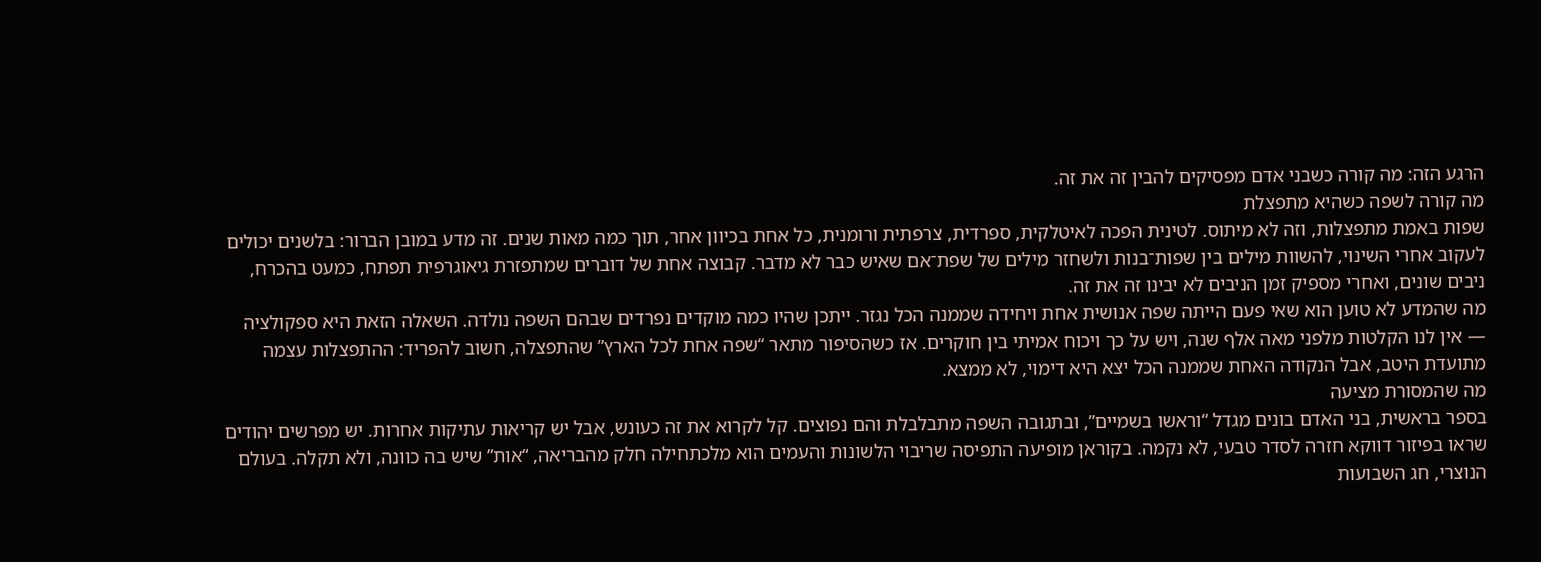הרגע הזה: מה קורה כשבני אדם מפסיקים להבין זה את זה.
מה קורה לשפה כשהיא מתפצלת
שפות באמת מתפצלות, וזה לא מיתוס. לטינית הפכה לאיטלקית, ספרדית, צרפתית ורומנית, כל אחת בכיוון אחר, תוך כמה מאות שנים. זה מדע במובן הברור: בלשנים יכולים לעקוב אחרי השינוי, להשוות מילים בין שפות־בנות ולשחזר מילים של שפת־אם שאיש כבר לא מדבר. קבוצה אחת של דוברים שמתפזרת גיאוגרפית תפתח, כמעט בהכרח, ניבים שונים, ואחרי מספיק זמן הניבים לא יבינו זה את זה.
מה שהמדע לא טוען הוא שאי פעם הייתה שפה אנושית אחת ויחידה שממנה הכל נגזר. ייתכן שהיו כמה מוקדים נפרדים שבהם השפה נולדה. השאלה הזאת היא ספקולציה — אין לנו הקלטות מלפני מאה אלף שנה, ויש על כך ויכוח אמיתי בין חוקרים. אז כשהסיפור מתאר “שפה אחת לכל הארץ” שהתפצלה, חשוב להפריד: ההתפצלות עצמה מתועדת היטב, אבל הנקודה האחת שממנה הכל יצא היא דימוי, לא ממצא.
מה שהמסורת מציעה
בספר בראשית, בני האדם בונים מגדל “וראשו בשמיים”, ובתגובה השפה מתבלבלת והם נפוצים. קל לקרוא את זה כעונש, אבל יש קריאות עתיקות אחרות. יש מפרשים יהודים שראו בפיזור דווקא חזרה לסדר טבעי, לא נקמה. בקוראן מופיעה התפיסה שריבוי הלשונות והעמים הוא מלכתחילה חלק מהבריאה, “אות” שיש בה כוונה, ולא תקלה. בעולם הנוצרי, חג השבועות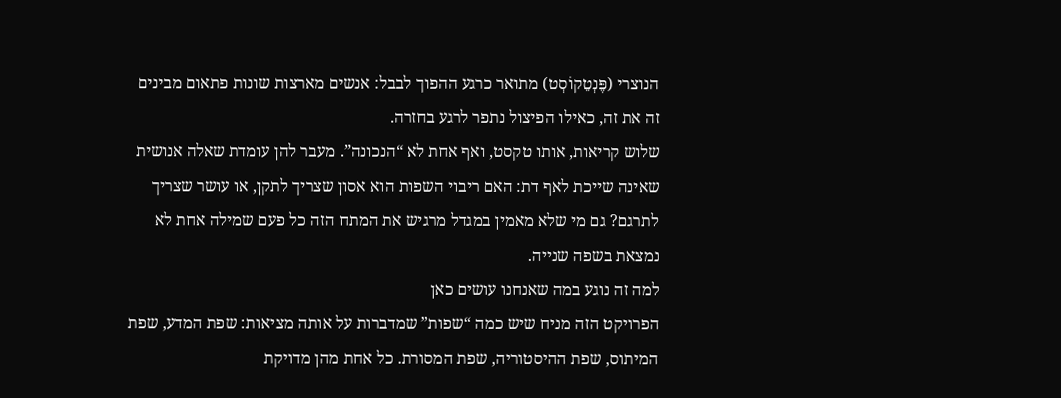הנוצרי (פֶּנְטֵקוֹסְט) מתואר כרגע ההפוך לבבל: אנשים מארצות שונות פתאום מבינים זה את זה, כאילו הפיצול נתפר לרגע בחזרה.
שלוש קריאות, אותו טקסט, ואף אחת לא “הנכונה”. מעבר להן עומדת שאלה אנושית שאינה שייכת לאף דת: האם ריבוי השפות הוא אסון שצריך לתקן, או עושר שצריך לתרגם? גם מי שלא מאמין במגדל מרגיש את המתח הזה כל פעם שמילה אחת לא נמצאת בשפה שנייה.
למה זה נוגע במה שאנחנו עושים כאן
הפרויקט הזה מניח שיש כמה “שפות” שמדברות על אותה מציאות: שפת המדע, שפת המיתוס, שפת ההיסטוריה, שפת המסורת. כל אחת מהן מדויקת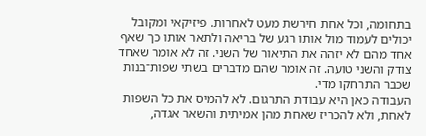בתחומה, וכל אחת חירשת מעט לאחרות. פיזיקאי ומקובל יכולים לעמוד מול אותו רגע של בריאה ולתאר אותו כך שאף אחד מהם לא יזהה את התיאור של השני. זה לא אומר שאחד צודק והשני טועה. זה אומר שהם מדברים בשתי שפות־בנות שכבר התרחקו מדי.
העבודה כאן היא עבודת התרגום. לא להמיס את כל השפות לאחת, ולא להכריז שאחת מהן אמיתית והשאר אגדה,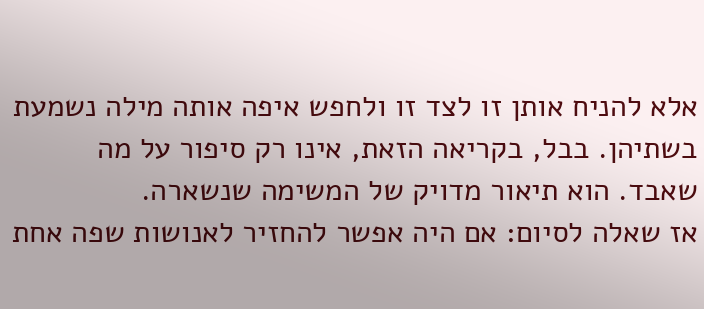אלא להניח אותן זו לצד זו ולחפש איפה אותה מילה נשמעת בשתיהן. בבל, בקריאה הזאת, אינו רק סיפור על מה שאבד. הוא תיאור מדויק של המשימה שנשארה.
אז שאלה לסיום: אם היה אפשר להחזיר לאנושות שפה אחת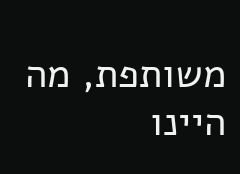משותפת, מה היינו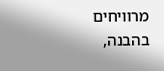מרוויחים בהבנה,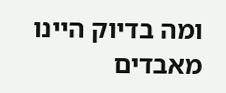ומה בדיוק היינו מאבדים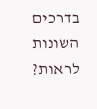בדרכים השונות לראות?